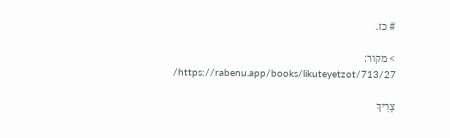# כז.

> מקור: https://rabenu.app/books/likuteyetzot/713/27/

צָרִיךְ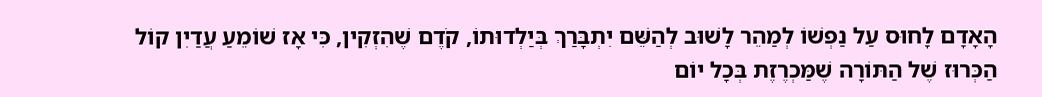הָאָדָם לָחוּס עַל נַפְשׁוֹ לְמַהֵר לָשׁוּב לְהַשֵּׁם יִתְבָּרַךְ בְּיַלְדוּתוֹ, קֹדֶם שֶׁהִזְקִין, כִּי אָז שׁוֹמֵעַ עֲדַיִן קוֹל הַכְּרוּז שֶׁל הַתּוֹרָה שֶׁמַּכְרֶזֶת בְּכָל יוֹם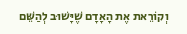וְקוֹרֵאת אֶת הָאָדָם שֶׁיָּשׁוּב לְהַשֵּׁם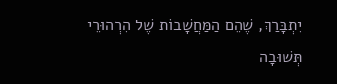יִתְבָּרַךְ, שֶׁהֵם הַמַּחֲשָׁבוֹת שֶׁל הִרְהוּרֵי תְּשׁוּבָה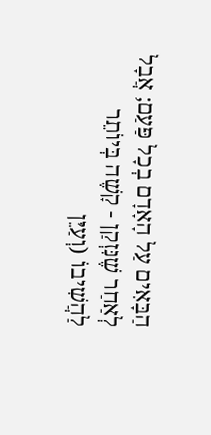הַבָּאִים עַל הָאָדָם בְכָל פַּעַם; אֲבָל לְאַחַר שֶׁנִּזְקַן - קָשֶׁה בְּיוֹתֵר לַהֲשִׁיבוֹ (וְעַיֵּן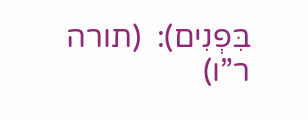בִּפְנִים):  (תורה ר”ו)